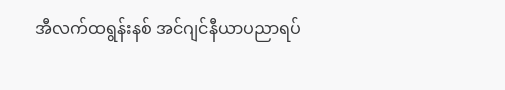အီလက်ထရွန်းနစ် အင်ဂျင်နီယာပညာရပ်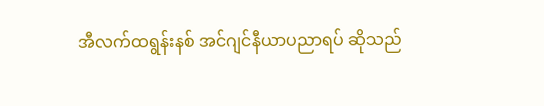အီလက်ထရွန်းနစ် အင်ဂျင်နီယာပညာရပ် ဆိုသည်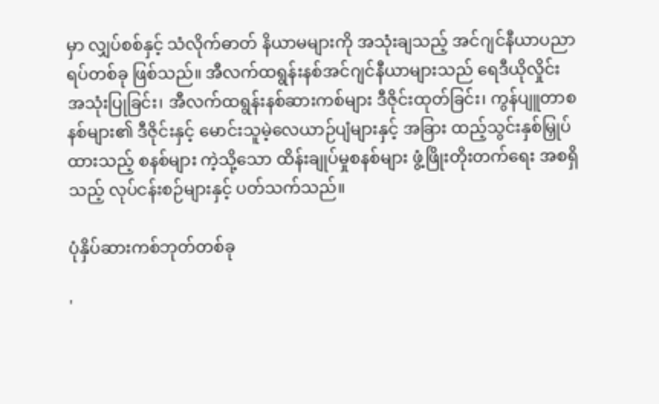မှာ လျှပ်စစ်နှင့် သံလိုက်ဓာတ် နိယာမများကို အသုံးချသည့် အင်ဂျင်နီယာပညာရပ်တစ်ခု ဖြစ်သည်။ အီလက်ထရွန်းနစ်အင်ဂျင်နီယာများသည် ရေဒီယိုလှိုင်း အသုံးပြုခြင်း၊ အီလက်ထရွန်းနစ်ဆားကစ်များ ဒီဇိုင်းထုတ်ခြင်း၊ ကွန်ပျူတာစနစ်များ၏ ဒီဇိုင်းနှင့် မောင်းသူမဲ့လေယာဉ်ပျံများနှင့် အခြား ထည့်သွင်းနှစ်မြှုပ်ထားသည့် စနစ်များ ကဲ့သို့သော ထိန်းချုပ်မှုစနစ်များ ဖွံ့ဖြိုးတိုးတက်ရေး အစရှိသည့် လုပ်ငန်းစဉ်များနှင့် ပတ်သက်သည်။

ပုံနှိပ်ဆားကစ်ဘုတ်တစ်ခု

'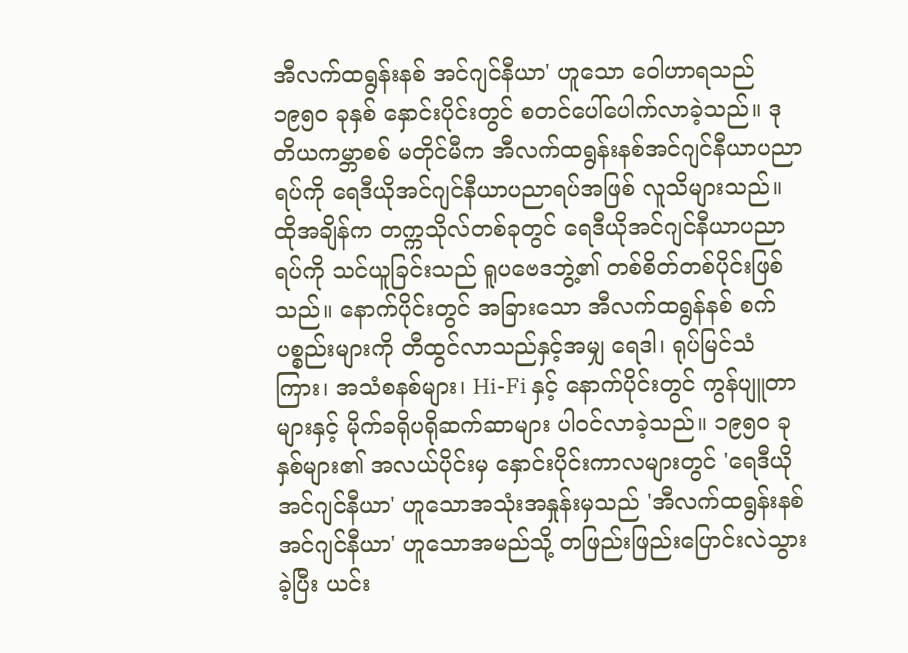အီလက်ထရွန်းနစ် အင်ဂျင်နီယာ' ဟူသော ဝေါဟာရသည် ၁၉၅၀ ခုနှစ် နှောင်းပိုင်းတွင် စတင်ပေါ်ပေါက်လာခဲ့သည်။ ဒုတိယကမ္ဘာစစ် မတိုင်မီက အီလက်ထရွန်းနစ်အင်ဂျင်နီယာပညာရပ်ကို ရေဒီယိုအင်ဂျင်နီယာပညာရပ်အဖြစ် လူသိများသည်။ ထိုအချိန်က တက္ကသိုလ်တစ်ခုတွင် ရေဒီယိုအင်ဂျင်နီယာပညာရပ်ကို သင်ယူခြင်းသည် ရူပဗေဒဘွဲ့၏ တစ်စိတ်တစ်ပိုင်းဖြစ်သည်။ နောက်ပိုင်းတွင် အခြားသော အီလက်ထရွန်နစ် စက်ပစ္စည်းများကို တီထွင်လာသည်နှင့်အမျှ ရေဒါ၊ ရုပ်မြင်သံကြား၊ အသံစနစ်များ၊ Hi-Fi နှင့် နောက်ပိုင်းတွင် ကွန်ပျူတာများနှင့် မိုက်ခရိုပရိုဆက်ဆာများ ပါဝင်လာခဲ့သည်။ ၁၉၅၀ ခုနှစ်များ၏ အလယ်ပိုင်းမှ နှောင်းပိုင်းကာလများတွင် 'ရေဒီယိုအင်ဂျင်နီယာ' ဟူသောအသုံးအနှုန်းမှသည် 'အီလက်ထရွန်းနစ်အင်ဂျင်နီယာ' ဟူသောအမည်သို့ တဖြည်းဖြည်းပြောင်းလဲသွားခဲ့ပြီး ယင်း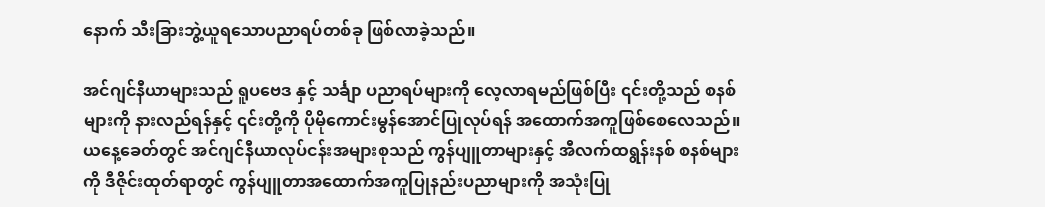နောက် သီးခြားဘွဲ့ယူရသောပညာရပ်တစ်ခု ဖြစ်လာခဲ့သည်။

အင်ဂျင်နီယာများသည် ရူပဗေဒ နှင့် သင်္ချာ ပညာရပ်များကို လေ့လာရမည်ဖြစ်ပြီး ၎င်းတို့သည် စနစ်များကို နားလည်ရန်နှင့် ၎င်းတို့ကို ပိုမိုကောင်းမွန်အောင်ပြုလုပ်ရန် အထောက်အကူဖြစ်စေလေသည်။ ယနေ့ခေတ်တွင် အင်ဂျင်နီယာလုပ်ငန်းအများစုသည် ကွန်ပျူတာများနှင့် အီလက်ထရွန်းနစ် စနစ်များကို ဒီဇိုင်းထုတ်ရာတွင် ကွန်ပျူတာအထောက်အကူပြုနည်းပညာများကို အသုံးပြု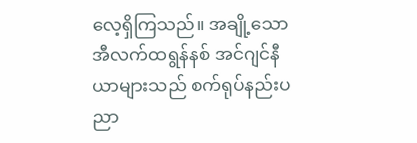လေ့ရှိကြသည်။ အချို့သော အီလက်ထရွန်နစ် အင်ဂျင်နီယာများသည် စက်ရုပ်နည်းပညာ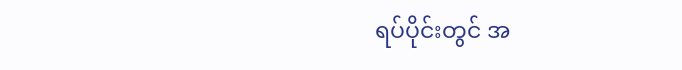ရပ်ပိုင်းတွင် အ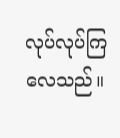လုပ်လုပ်ကြလေသည်။